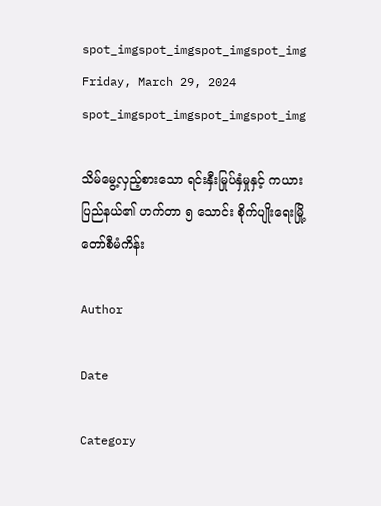spot_imgspot_imgspot_imgspot_img
Friday, March 29, 2024
spot_imgspot_imgspot_imgspot_img

သိမ်မွေ့လှည့်စားသော ရင်းနှီးမြုပ်နှံမှုနှင့် ကယားပြည်နယ်၏ ဟက်တာ ၅ သောင်း စိုက်ပျိုးရေးမြို့တော်စီမံကိန်း

Author

Date

Category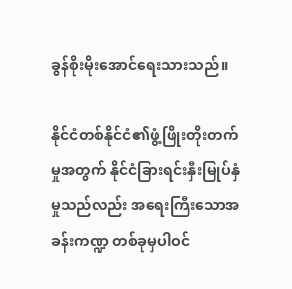ခွန်စိုးမိုးအောင်ရေးသားသည်။

နိုင်ငံတစ်နိုင်ငံ၏ဖွံ့ဖြိုးတိုးတက်မှုအတွက် နိုင်ငံခြားရင်းနှီးမြုပ်နှံမှုသည်လည်း အရေးကြီးသောအခန်းကဏ္ဍ တစ်ခုမှပါဝင်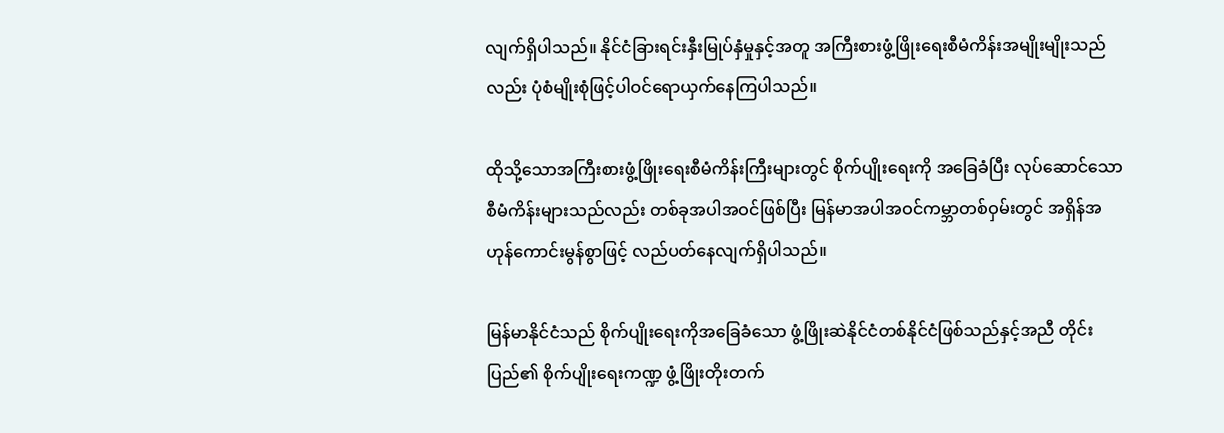လျက်ရှိပါသည်။ နိုင်ငံခြားရင်းနှီးမြုပ်နှံမှုနှင့်အတူ အကြီးစားဖွံ့ဖြိုးရေးစီမံကိန်းအမျိုးမျိုးသည်လည်း ပုံစံမျိုးစုံဖြင့်ပါဝင်ရောယှက်နေကြပါသည်။

ထိုသို့သောအကြီးစားဖွံ့ဖြိုးရေးစီမံကိန်းကြီးများတွင် စိုက်ပျိုးရေးကို အခြေခံပြီး လုပ်ဆောင်သော စီမံကိန်းများသည်လည်း တစ်ခုအပါအဝင်ဖြစ်ပြီး မြန်မာအပါအဝင်ကမ္ဘာတစ်ဝှမ်းတွင် အရှိန်အဟုန်ကောင်းမွန်စွာဖြင့် လည်ပတ်နေလျက်ရှိပါသည်။

မြန်မာနိုင်ငံသည် စိုက်ပျိုးရေးကိုအခြေခံသော ဖွံ့ဖြိုးဆဲနိုင်ငံတစ်နိုင်ငံဖြစ်သည်နှင့်အညီ တိုင်းပြည်၏ စိုက်ပျိုးရေးကဏ္ဍ ဖွံ့ဖြိုးတိုးတက်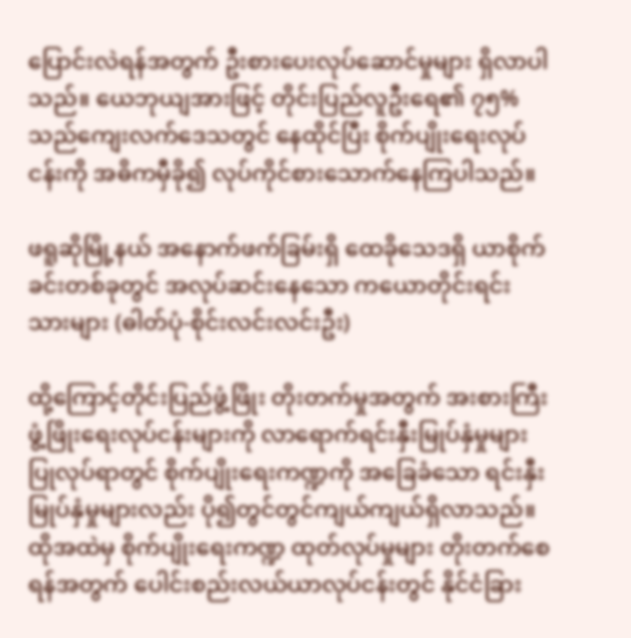ပြောင်းလဲရန်အတွက် ဦးစားပေးလုပ်ဆောင်မှုများ ရှိလာပါသည်။ ယေဘုယျအားဖြင့် တိုင်းပြည်လူဦးရေ၏ ၇၅% သည်ကျေးလက်ဒေသတွင် နေထိုင်ပြီး စိုက်ပျိုးရေးလုပ်ငန်းကို အဓိကမှီခို၍ လုပ်ကိုင်စားသောက်နေကြပါသည်။

ဖရူဆိုမြို့နယ် အနောက်ဖက်ခြမ်းရှိ ထေခိုသေဒရှိ ယာစိုက်ခင်းတစ်ခုတွင် အလုပ်ဆင်းနေသော ကယောတိုင်းရင်းသားများ (ဓါတ်ပုံ-စိုင်းလင်းလင်းဦး)

ထို့ကြောင့်တိုင်းပြည်ဖွံ့ဖြိုး တိုးတက်မှုအတွက် အးစားကြီးဖွံ့ဖြိုးရေးလုပ်ငန်းများကို လာရောက်ရင်းနှီးမြုပ်နှံမှုများ ပြုလုပ်ရာတွင် စိုက်ပျိုးရေးကဏ္ဍကို အခြေခံသော ရင်းနှီးမြုပ်နှံမှုများလည်း ပို၍တွင်တွင်ကျယ်ကျယ်ရှိလာသည်။ ထိုအထဲမှ စိုက်ပျိုးရေးကဏ္ဍ ထုတ်လုပ်မှုများ တိုးတက်စေရန်အတွက် ပေါင်းစည်းလယ်ယာလုပ်ငန်းတွင် နိုင်ငံခြား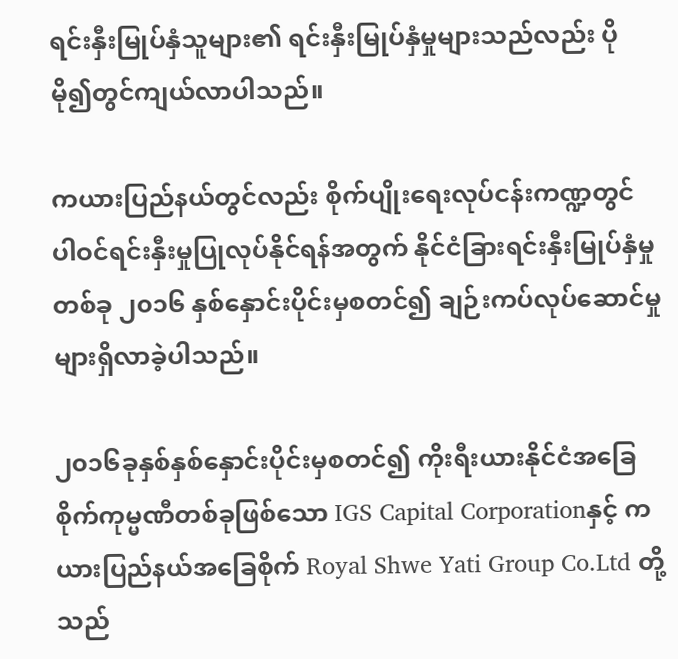ရင်းနှီးမြုပ်နှံသူများ၏ ရင်းနှီးမြုပ်နှံမှုများသည်လည်း ပိုမို၍တွင်ကျယ်လာပါသည်။

ကယားပြည်နယ်တွင်လည်း စိုက်ပျိုးရေးလုပ်ငန်းကဏ္ဍတွင် ပါဝင်ရင်းနှီးမှုပြုလုပ်နိုင်ရန်အတွက် နိုင်ငံခြားရင်းနှီးမြုပ်နှံမှုတစ်ခု ၂၀၁၆ နှစ်နှောင်းပိုင်းမှစတင်၍ ချဉ်းကပ်လုပ်ဆောင်မှုများရှိလာခဲ့ပါသည်။

၂၀၁၆ခုနှစ်နှစ်နှောင်းပိုင်းမှစတင်၍ ကိုးရီးယားနိုင်ငံအခြေစိုက်ကုမ္မဏီတစ်ခုဖြစ်သော IGS Capital Corporationနှင့် ကယားပြည်နယ်အခြေစိုက် Royal Shwe Yati Group Co.Ltd တို့သည်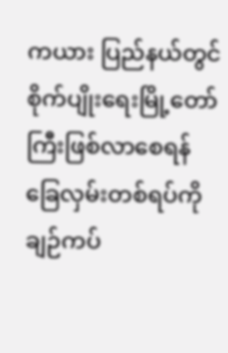ကယား ပြည်နယ်တွင်စိုက်ပျိုးရေးမြို့တော်ကြီးဖြစ်လာစေရန် ခြေလှမ်းတစ်ရပ်ကို ချဉ်ကပ်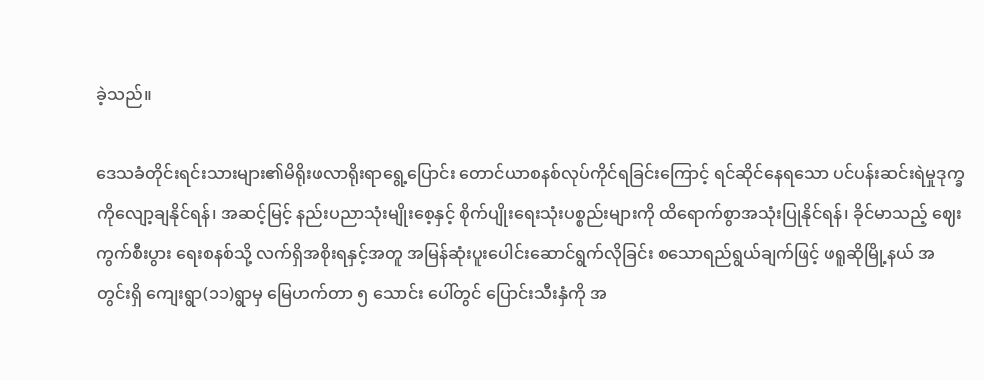ခဲ့သည်။

ဒေသခံတိုင်းရင်းသားများ၏မိရိုးဖလာရိုးရာရွေ့ပြောင်း တောင်ယာစနစ်လုပ်ကိုင်ရခြင်းကြောင့် ရင်ဆိုင်နေရသော ပင်ပန်းဆင်းရဲမှုဒုက္ခကိုလျော့ချနိုင်ရန်၊ အဆင့်မြင့် နည်းပညာသုံးမျိုးစေ့နှင့် စိုက်ပျိုးရေးသုံးပစ္စည်းများကို ထိရောက်စွာအသုံးပြုနိုင်ရန်၊ ခိုင်မာသည့် ဈေးကွက်စီးပွား ရေးစနစ်သို့ လက်ရှိအစိုးရနှင့်အတူ အမြန်ဆုံးပူးပေါင်းဆောင်ရွက်လိုခြင်း စသောရည်ရွယ်ချက်ဖြင့် ဖရူဆိုမြို့နယ် အတွင်းရှိ ကျေးရွာ(၁၁)ရွာမှ မြေဟက်တာ ၅ သောင်း ပေါ်တွင် ပြောင်းသီးနှံကို အ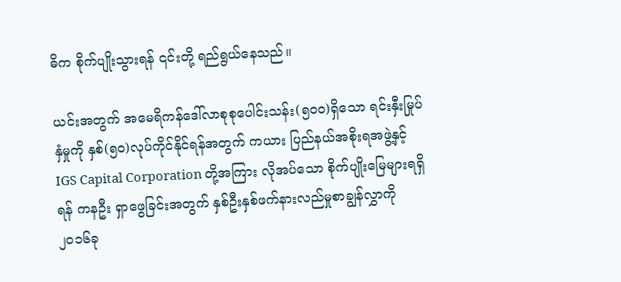ဓိက စိုက်ပျိုးသွားရန် ၎င်းတို့ ရည်ရွယ်နေသည်။

ယင်းအတွက် အမေရိကန်ဒေါ်လာစုစုပေါင်းသန်း(၅၀၀)ရှိသော ရင်းနှီးမြုပ်နှံမှုကို နှစ်(၅၀)လုပ်ကိုင်နိုင်ရန်အတွက် ကယား ပြည်နယ်အစိုးရအဖွဲ့နှင့် IGS Capital Corporation တို့အကြား လိုအပ်သော စိုက်ပျိုးမြေများရရှိရန် ကနဦး ရှာဖွေခြင်းအတွက် နှစ်ဦးနှစ်ဖက်နားလည်မှုစာချွန်လွှာကို ၂၀၁၆ခု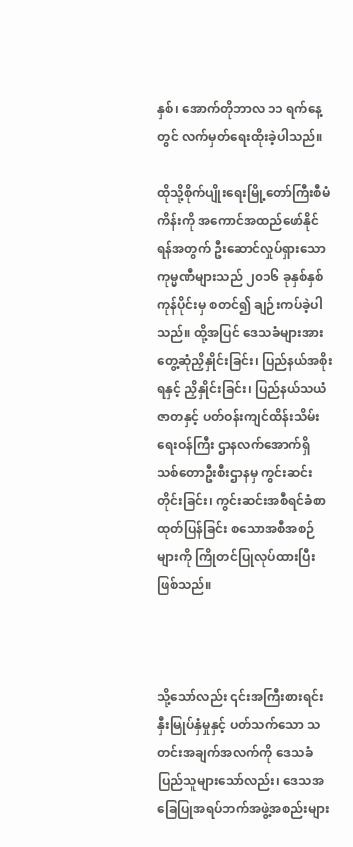နှစ်၊ အောက်တိုဘာလ ၁၁ ရက်နေ့တွင် လက်မှတ်ရေးထိုးခဲ့ပါသည်။

ထိုသို့စိုက်ပျိုးရေးမြို့တော်ကြီးစီမံကိန်းကို အကောင်အထည်ဖော်နိုင်ရန်အတွက် ဦးဆောင်လှုပ်ရှားသော ကုမ္မဏီများသည် ၂၀၁၆ ခုနှစ်နှစ်ကုန်ပိုင်းမှ စတင်၍ ချဉ်းကပ်ခဲ့ပါသည်။ ထို့အပြင် ဒေသခံများအား တွေ့ဆုံညှိနှိုင်းခြင်း၊ ပြည်နယ်အစိုးရနှင့် ညှိနှိုင်းခြင်း၊ ပြည်နယ်သယံဇာတနှင့် ပတ်ဝန်းကျင်ထိန်းသိမ်းရေးဝန်ကြီး ဌာနလက်အောက်ရှိ သစ်တောဦးစီးဌာနမှ ကွင်းဆင်းတိုင်းခြင်း၊ ကွင်းဆင်းအစီရင်ခံစာထုတ်ပြန်ခြင်း စသောအစီအစဉ်များကို ကြိုတင်ပြုလုပ်ထားပြီးဖြစ်သည်။



သို့သော်လည်း ၎င်းအကြီးစားရင်းနှီးမြုပ်နှံမှုနှင့် ပတ်သက်သော သတင်းအချက်အလက်ကို ဒေသခံပြည်သူများသော်လည်း၊ ဒေသအခြေပြုအရပ်ဘက်အဖွဲ့အစည်းများ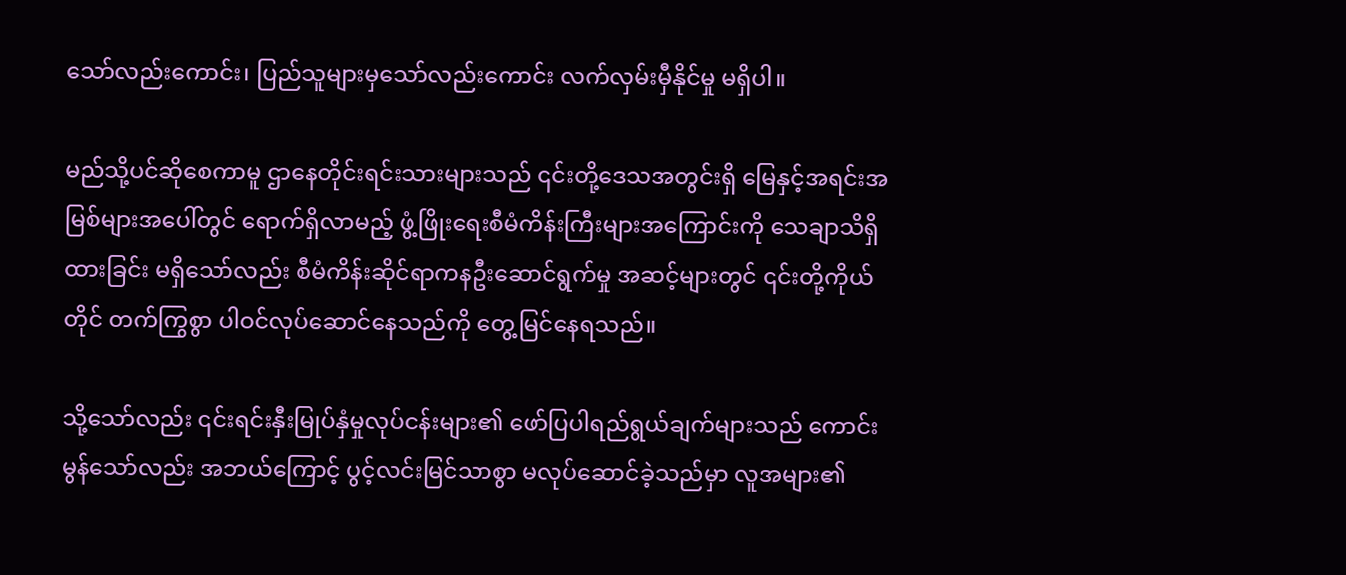သော်လည်းကောင်း၊ ပြည်သူများမှသော်လည်းကောင်း လက်လှမ်းမှီနိုင်မှု မရှိပါ။

မည်သို့ပင်ဆိုစေကာမူ ဌာနေတိုင်းရင်းသားများသည် ၎င်းတို့ဒေသအတွင်းရှိ မြေနှင့်အရင်းအမြစ်များအပေါ်တွင် ရောက်ရှိလာမည့် ဖွံ့ဖြိုးရေးစီမံကိန်းကြီးများအကြောင်းကို သေချာသိရှိထားခြင်း မရှိသော်လည်း စီမံကိန်းဆိုင်ရာကနဦးဆောင်ရွက်မှု အဆင့်များတွင် ၎င်းတို့ကိုယ်တိုင် တက်ကြွစွာ ပါဝင်လုပ်ဆောင်နေသည်ကို တွေ့မြင်နေရသည်။

သို့သော်လည်း ၎င်းရင်းနှီးမြုပ်နှံမှုလုပ်ငန်းများ၏ ဖော်ပြပါရည်ရွယ်ချက်များသည် ကောင်းမွန်သော်လည်း အဘယ်ကြောင့် ပွင့်လင်းမြင်သာစွာ မလုပ်ဆောင်ခဲ့သည်မှာ လူအများ၏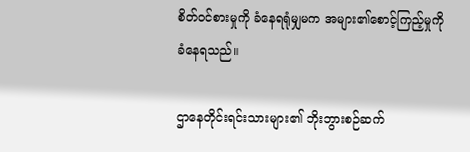စိတ်ဝင်စားမှုကို ခံနေရရုံမျှမက အများ၏စောင့်ကြည့်မှုကို ခံနေရသည်။

ဌာနေတိုင်းရင်းသားများ၏ ဘိုးဘွားစဉ်ဆက်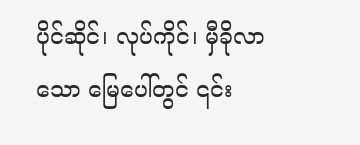ပိုင်ဆိုင်၊ လုပ်ကိုင်၊ မှီခိုလာသော မြေပေါ်တွင် ၎င်း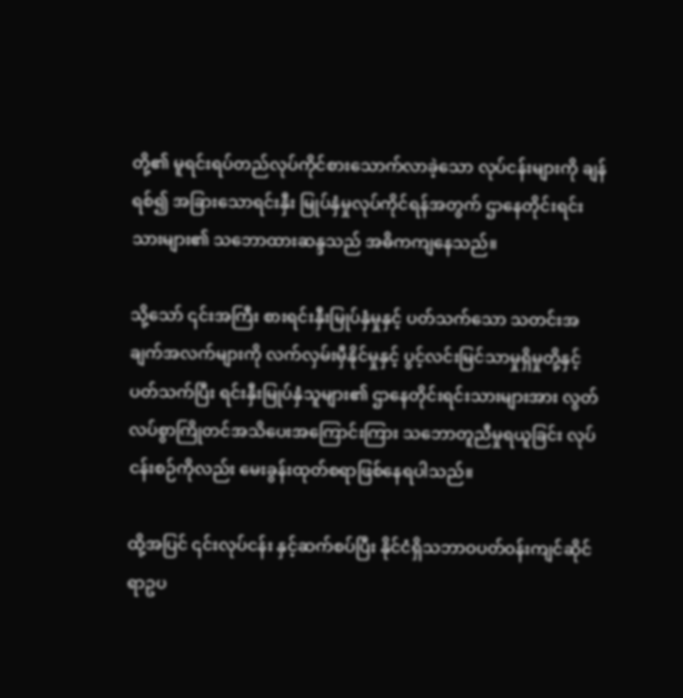တို့၏ မူရင်းရပ်တည်လုပ်ကိုင်စားသောက်လာခဲ့သော လုပ်ငန်းများကို ချန်ရစ်၍ အခြားသောရင်းနှီး မြုပ်နှံမှုလုပ်ကိုင်ရန်အတွက် ဌာနေတိုင်းရင်းသားများ၏ သဘောထားဆန္ဒသည် အဓိကကျနေသည်။

သို့သော် ၎င်းအကြီး စားရင်းနှီးမြုပ်နှံမှုနှင့် ပတ်သက်သော သတင်းအချက်အလက်များကို လက်လှမ်းမှီနိုင်မှုနှင့် ပွင့်လင်းမြင်သာမှုရှိမှုတို့နှင့် ပတ်သက်ပြီး ရင်းနှီးမြုပ်နှံသူများ၏ ဌာနေတိုင်းရင်းသားများအား လွတ်လပ်စွာကြိုတင်အသိပေးအကြောင်းကြား သဘောတူညီမှုရယူခြင်း လုပ်ငန်းစဉ်ကိုလည်း မေးခွန်းထုတ်စရာဖြစ်နေရပါသည်။

ထို့အပြင် ၎င်းလုပ်ငန်း နှင့်ဆက်စပ်ပြီး နိုင်ငံရှိသဘာဝပတ်ဝန်းကျင်ဆိုင်ရာဥပ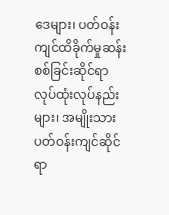ဒေများ၊ ပတ်ဝန်းကျင်ထိခိုက်မှုဆန်းစစ်ခြင်းဆိုင်ရာ လုပ်ထုံးလုပ်နည်းများ၊ အမျိုးသားပတ်ဝန်းကျင်ဆိုင်ရာ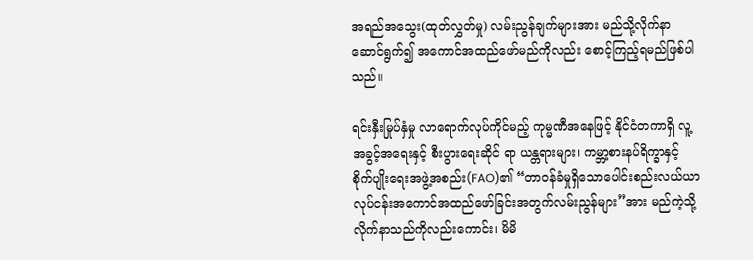အရည်အသွေး(ထုတ်လွှတ်မှု) လမ်းညွန်ချက်များအား မည်သို့လိုက်နာဆောင်ရွက်၍ အကောင်အထည်ဖော်မည်ကိုလည်း စောင့်ကြည့်ရမည်ဖြစ်ပါသည်။

ရင်းနှီးမြုပ်နှံမှု လာရောက်လုပ်ကိုင်မည့် ကုမ္မဏီအနေဖြင့် နိုင်ငံတကာရှိ လူ့အခွင့်အရေးနှင့် စီးပွားရေးဆိုင် ရာ ယန္တရားများ၊ ကမ္ဘာ့စားနပ်ရိက္ခာနှင့် စိုက်ပျိုးရေးအဖွဲ့အစည်း(FAO)၏ “တာဝန်ခံမှုရှိသောပေါင်းစည်းလယ်ယာ လုပ်ငန်းအကောင်အထည်ဖော်ခြင်းအတွက်လမ်းညွန်များ”အား မည်ကဲ့သို့ လိုက်နာသည်ကိုလည်းကောင်း၊ မိမိ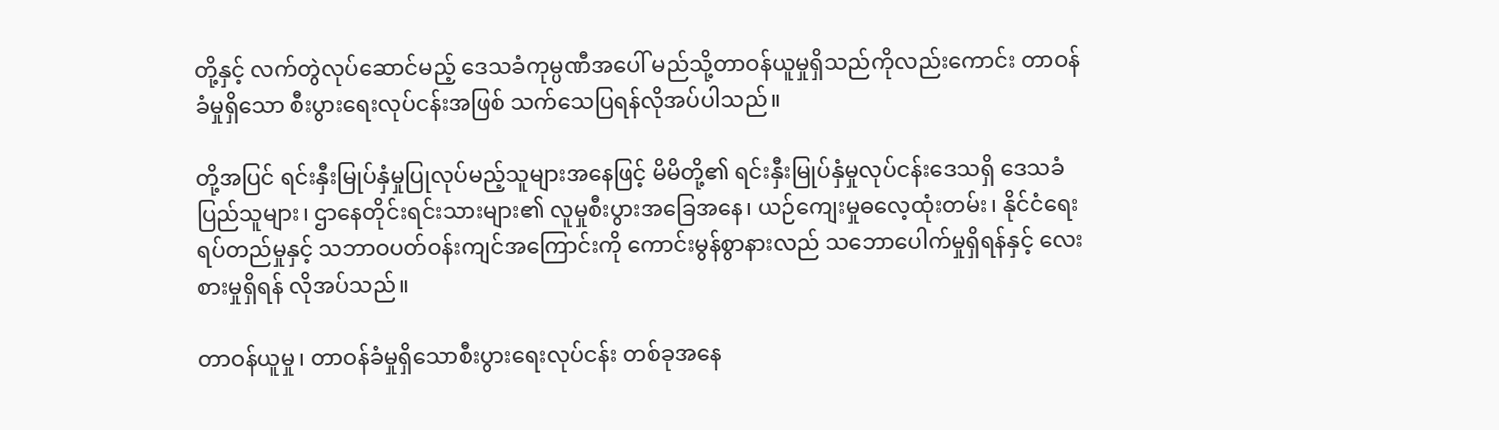တို့နှင့် လက်တွဲလုပ်ဆောင်မည့် ဒေသခံကုမ္ပဏီအပေါ် မည်သို့တာဝန်ယူမှုရှိသည်ကိုလည်းကောင်း တာဝန်ခံမှုရှိသော စီးပွားရေးလုပ်ငန်းအဖြစ် သက်သေပြရန်လိုအပ်ပါသည်။

တို့အပြင် ရင်းနှီးမြုပ်နှံမှုပြုလုပ်မည့်သူများအနေဖြင့် မိမိတို့၏ ရင်းနှီးမြုပ်နှံမှုလုပ်ငန်းဒေသရှိ ဒေသခံပြည်သူများ၊ ဌာနေတိုင်းရင်းသားများ၏ လူမှုစီးပွားအခြေအနေ၊ ယဉ်ကျေးမှုဓလေ့ထုံးတမ်း၊ နိုင်ငံရေးရပ်တည်မှုနှင့် သဘာဝပတ်ဝန်းကျင်အကြောင်းကို ကောင်းမွန်စွာနားလည် သဘောပေါက်မှုရှိရန်နှင့် လေးစားမှုရှိရန် လိုအပ်သည်။

တာဝန်ယူမှု၊ တာဝန်ခံမှုရှိသောစီးပွားရေးလုပ်ငန်း တစ်ခုအနေ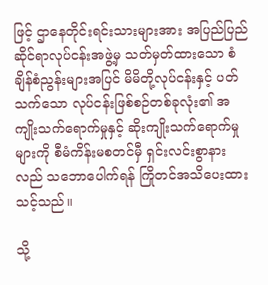ဖြင့် ဌာနေတိုင်းရင်းသားများအား အပြည်ပြည်ဆိုင်ရာလုပ်ငန်းအဖွဲ့မှ သတ်မှတ်ထားသော စံချိန်စံညွန်းများအပြင် မိမိတို့လုပ်ငန်းနှင့် ပတ်သက်သော လုပ်ငန်းဖြစ်စဉ်တစ်ခုလုံး၏ အကျိုးသက်ရောက်မှုနှင့် ဆိုးကျိုးသက်ရောက်မှုများကို စီမံကိန်းမစတင်မှီ ရှင်းလင်းစွာနားလည် သဘောပေါက်ရန် ကြိုတင်အသိပေးထားသင့်သည်။

သို့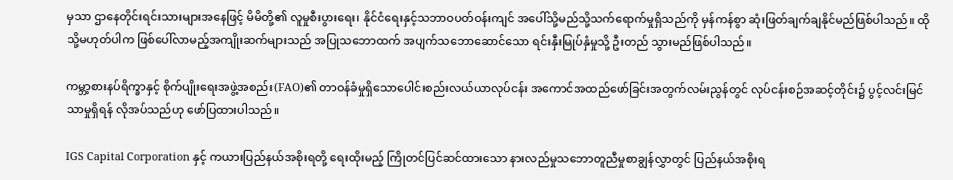မှသာ ဌာနေတိုင်းရင်းသားများအနေဖြင့် မိမိတို့၏ လူမှုစီးပွားရေး၊ နိုင်ငံရေးနှင့်သဘာဝပတ်ဝန်းကျင် အပေါ်သို့မည်သို့သက်ရောက်မှုရှိသည်ကို မှန်ကန်စွာ ဆုံးဖြတ်ချက်ချနိုင်မည်ဖြစ်ပါသည်။ ထိုသို့မဟုတ်ပါက ဖြစ်ပေါ်လာမည့်အကျိုးဆက်များသည် အပြုသဘောထက် အပျက်သဘောဆောင်သော ရင်းနှီးမြုပ်နှံမှုသို့ ဦးတည် သွားမည်ဖြစ်ပါသည်။

ကမ္ဘာ့စားနပ်ရိက္ခာနှင့် စိုက်ပျိုးရေးအဖွဲ့အစည်း(FAO)၏ တာဝန်ခံမှုရှိသောပေါင်းစည်းလယ်ယာလုပ်ငန်း အကောင်အထည်ဖော်ခြင်းအတွက်လမ်းညွန်တွင် လုပ်ငန်းစဉ်အဆင့်တိုင်း၌ ပွင့်လင်းမြင်သာမှုရှိရန် လိုအပ်သည်ဟု ဖော်ပြထားပါသည်။

IGS Capital Corporation နှင့် ကယားပြည်နယ်အစိုးရတို့ ရေးထိုးမည့် ကြိုတင်ပြင်ဆင်ထားသော နားလည်မှုသဘောတူညီမှုစာချွန်လွှာတွင် ပြည်နယ်အစိုးရ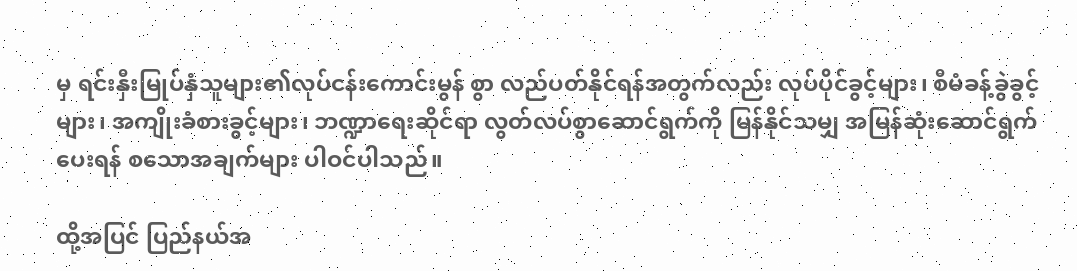မှ ရင်းနှီးမြုပ်နှံသူများ၏လုပ်ငန်းကောင်းမွန် စွာ လည်ပတ်နိုင်ရန်အတွက်လည်း လုပ်ပိုင်ခွင့်များ၊ စီမံခန့်ခွဲခွင့်များ၊ အကျိုးခံစားခွင့်များ၊ ဘဏ္ဍာရေးဆိုင်ရာ လွတ်လပ်စွာဆောင်ရွက်ကို မြန်နိုင်သမျှ အမြန်ဆုံးဆောင်ရွက်ပေးရန် စသောအချက်များ ပါဝင်ပါသည်။

ထို့အပြင် ပြည်နယ်အ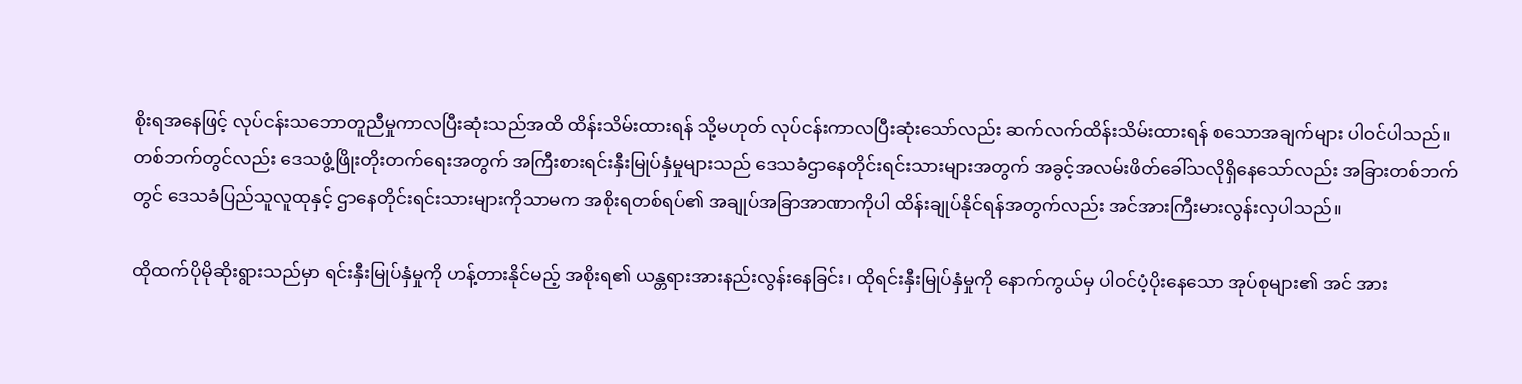စိုးရအနေဖြင့် လုပ်ငန်းသဘောတူညီမှုကာလပြီးဆုံးသည်အထိ ထိန်းသိမ်းထားရန် သို့မဟုတ် လုပ်ငန်းကာလပြီးဆုံးသော်လည်း ဆက်လက်ထိန်းသိမ်းထားရန် စသောအချက်များ ပါဝင်ပါသည်။ တစ်ဘက်တွင်လည်း ဒေသဖွံ့ဖြိုးတိုးတက်ရေးအတွက် အကြီးစားရင်းနှီးမြုပ်နှံမှုများသည် ဒေသခံဌာနေတိုင်းရင်းသားများအတွက် အခွင့်အလမ်းဖိတ်ခေါ်သလိုရှိနေသော်လည်း အခြားတစ်ဘက်တွင် ဒေသခံပြည်သူလူထုနှင့် ဌာနေတိုင်းရင်းသားများကိုသာမက အစိုးရတစ်ရပ်၏ အချုပ်အခြာအာဏာကိုပါ ထိန်းချုပ်နိုင်ရန်အတွက်လည်း အင်အားကြီးမားလွန်းလှပါသည်။

ထိုထက်ပိုမိုဆိုးရွားသည်မှာ ရင်းနှီးမြုပ်နှံမှုကို ဟန့်တားနိုင်မည့် အစိုးရ၏ ယန္တရားအားနည်းလွန်းနေခြင်း၊ ထိုရင်းနှီးမြုပ်နှံမှုကို နောက်ကွယ်မှ ပါဝင်ပံ့ပိုးနေသော အုပ်စုများ၏ အင် အား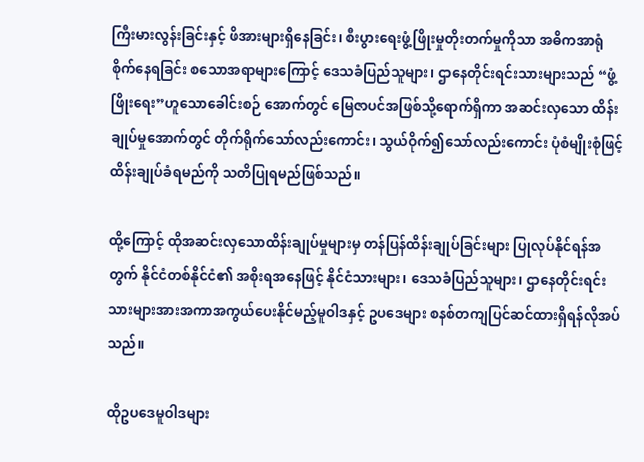ကြီးမားလွန်းခြင်းနှင့် ဖိအားများရှိနေခြင်း၊ စီးပွားရေးဖွံ့ဖြိုးမှုတိုးတက်မှုကိုသာ အဓိကအာရုံစိုက်နေရခြင်း စသောအရာများကြောင့် ဒေသခံပြည်သူများ၊ ဌာနေတိုင်းရင်းသားများသည် “ဖွံ့ဖြိုးရေး”ဟူသောခေါင်းစဉ် အောက်တွင် မြေဇာပင်အဖြစ်သို့ရောက်ရှိကာ အဆင်းလှသော ထိန်းချုပ်မှုအောက်တွင် တိုက်ရိုက်သော်လည်းကောင်း၊ သွယ်ဝိုက်၍သော်လည်းကောင်း ပုံစံမျိုးစုံဖြင့် ထိန်းချုပ်ခံရမည်ကို သတိပြုရမည်ဖြစ်သည်။

ထို့ကြောင့် ထိုအဆင်းလှသောထိန်းချုပ်မှုများမှ တန်ပြန်ထိန်းချုပ်ခြင်းများ ပြုလုပ်နိုင်ရန်အတွက် နိုင်ငံတစ်နိုင်ငံ၏ အစိုးရအနေဖြင့် နိုင်ငံသားများ၊ ဒေသခံပြည်သူများ၊ ဌာနေတိုင်းရင်းသားများအားအကာအကွယ်ပေးနိုင်မည့်မူဝါဒနှင့် ဥပဒေများ စနစ်တကျပြင်ဆင်ထားရှိရန်လိုအပ်သည်။

ထိုဥပဒေမူဝါဒများ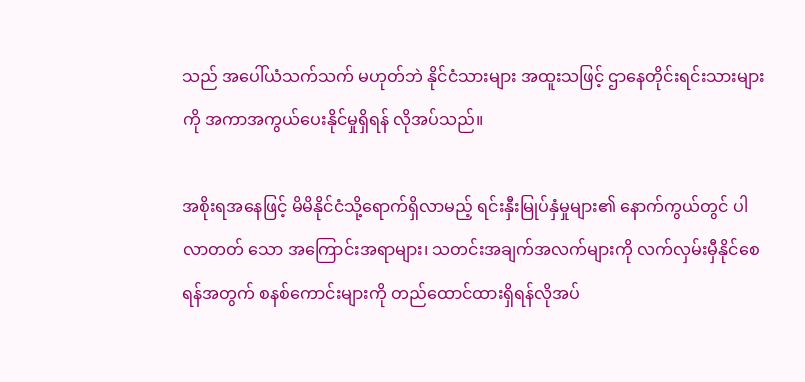သည် အပေါ်ယံသက်သက် မဟုတ်ဘဲ နိုင်ငံသားများ အထူးသဖြင့် ဌာနေတိုင်းရင်းသားများကို အကာအကွယ်ပေးနိုင်မှုရှိရန် လိုအပ်သည်။

အစိုးရအနေဖြင့် မိမိနိုင်ငံသို့ရောက်ရှိလာမည့် ရင်းနှီးမြုပ်နှံမှုများ၏ နောက်ကွယ်တွင် ပါလာတတ် သော အကြောင်းအရာများ၊ သတင်းအချက်အလက်များကို လက်လှမ်းမှီနိုင်စေရန်အတွက် စနစ်ကောင်းများကို တည်ထောင်ထားရှိရန်လိုအပ်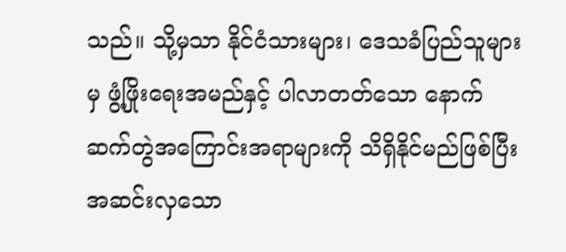သည်။ သို့မှသာ နိုင်ငံသားများ၊ ဒေသခံပြည်သူများမှ ဖွံ့ဖြိုးရေးအမည်နှင့် ပါလာတတ်သော နောက်ဆက်တွဲအကြောင်းအရာများကို သိရှိနိုင်မည်ဖြစ်ပြီး အဆင်းလှသော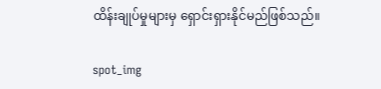ထိန်းချုပ်မှုများမှ ရှောင်းရှားနိုင်မည်ဖြစ်သည်။

spot_img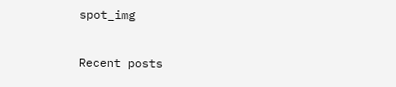spot_img

Recent posts